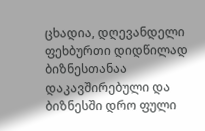ცხადია, დღევანდელი ფეხბურთი დიდწილად ბიზნესთანაა დაკავშირებული და ბიზნესში დრო ფული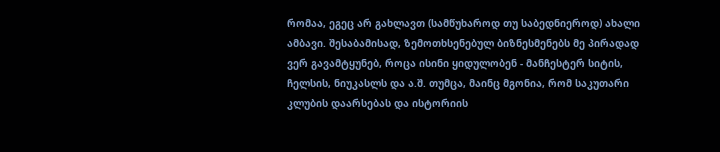რომაა, ეგეც არ გახლავთ (სამწუხაროდ თუ საბედნიეროდ) ახალი ამბავი. შესაბამისად, ზემოთხსენებულ ბიზნესმენებს მე პირადად ვერ გავამტყუნებ, როცა ისინი ყიდულობენ - მანჩესტერ სიტის, ჩელსის, ნიუკასლს და ა.შ. თუმცა, მაინც მგონია, რომ საკუთარი კლუბის დაარსებას და ისტორიის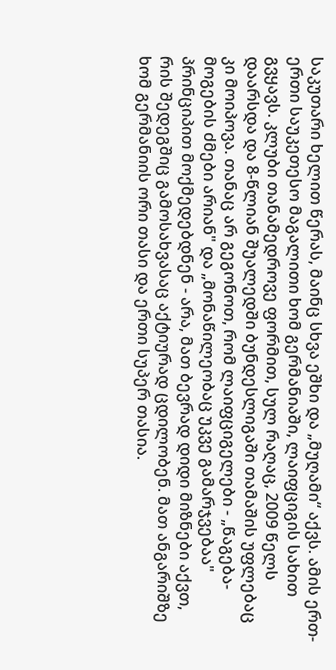საკუთარი ხელით წერას, მაინც სხვა ეშხი და „მუღამი“ აქვს. ამის ერთ-ერთი საუკეთესო მაგალითი ხომ გერმანიაში, ლაიფციგის სახით გვყავს. კლუბი თანამედროვე ფორმით, სულ რაღაც, 2009 წელს დაარსდა და 8-წლიან შუალედში ბუნდესლიგაში თამაშის უფლებაც კი მოიპოვა. თანაც არ გეგონოთ, რომ ლაიფციგელები - „წაგება-მოგების ძმები არიან" და „მონაწილეობაც უკვე გამარჯვებაა" პრინციპით მოქმედებდნენ - არა, მათ ბევრად დიდი მიზნები აქვთ, რის შედეგშიც გამოსახვასაც აქტიურად ცდილობენ. მათ ანგარიშზე ხომ გერმანიის ორი თასი და ერთი სუპერ თასია.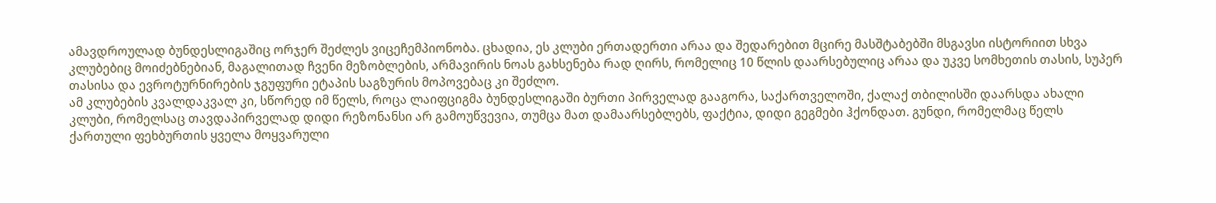ამავდროულად ბუნდესლიგაშიც ორჯერ შეძლეს ვიცეჩემპიონობა. ცხადია, ეს კლუბი ერთადერთი არაა და შედარებით მცირე მასშტაბებში მსგავსი ისტორიით სხვა კლუბებიც მოიძებნებიან, მაგალითად ჩვენი მეზობლების, არმავირის ნოას გახსენება რად ღირს, რომელიც 10 წლის დაარსებულიც არაა და უკვე სომხეთის თასის, სუპერ თასისა და ევროტურნირების ჯგუფური ეტაპის საგზურის მოპოვებაც კი შეძლო.
ამ კლუბების კვალდაკვალ კი, სწორედ იმ წელს, როცა ლაიფციგმა ბუნდესლიგაში ბურთი პირველად გააგორა, საქართველოში, ქალაქ თბილისში დაარსდა ახალი კლუბი, რომელსაც თავდაპირველად დიდი რეზონანსი არ გამოუწვევია, თუმცა მათ დამაარსებლებს, ფაქტია, დიდი გეგმები ჰქონდათ. გუნდი, რომელმაც წელს ქართული ფეხბურთის ყველა მოყვარული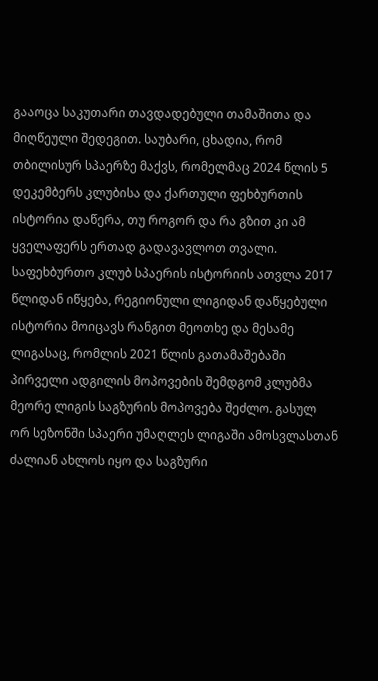გააოცა საკუთარი თავდადებული თამაშითა და მიღწეული შედეგით. საუბარი, ცხადია, რომ თბილისურ სპაერზე მაქვს, რომელმაც 2024 წლის 5 დეკემბერს კლუბისა და ქართული ფეხბურთის ისტორია დაწერა, თუ როგორ და რა გზით კი ამ ყველაფერს ერთად გადავავლოთ თვალი.
საფეხბურთო კლუბ სპაერის ისტორიის ათვლა 2017 წლიდან იწყება, რეგიონული ლიგიდან დაწყებული ისტორია მოიცავს რანგით მეოთხე და მესამე ლიგასაც, რომლის 2021 წლის გათამაშებაში პირველი ადგილის მოპოვების შემდგომ კლუბმა მეორე ლიგის საგზურის მოპოვება შეძლო. გასულ ორ სეზონში სპაერი უმაღლეს ლიგაში ამოსვლასთან ძალიან ახლოს იყო და საგზური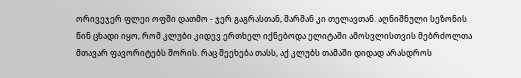ორივეჯერ ფლეი ოფში დათმო - ჯერ გაგრასთან, შარშან კი თელავთან. აღნიშნული სეზონის წინ ცხადი იყო, რომ კლუბი კიდევ ერთხელ იქნებოდა ელიტაში ამოსვლისთვის მებრძოლთა მთავარ ფავორიტებს შორის. რაც შეეხება თასს, აქ კლუბს თამაში დიდად არასდროს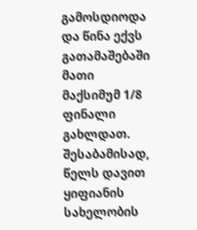გამოსდიოდა და წინა ექვს გათამაშებაში მათი მაქსიმუმ 1/8 ფინალი გახლდათ. შესაბამისად, წელს დავით ყიფიანის სახელობის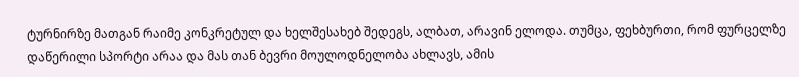ტურნირზე მათგან რაიმე კონკრეტულ და ხელშესახებ შედეგს, ალბათ, არავინ ელოდა. თუმცა, ფეხბურთი, რომ ფურცელზე დაწერილი სპორტი არაა და მას თან ბევრი მოულოდნელობა ახლავს, ამის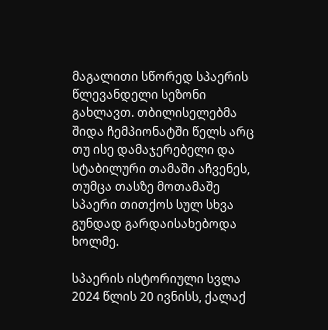მაგალითი სწორედ სპაერის წლევანდელი სეზონი გახლავთ. თბილისელებმა შიდა ჩემპიონატში წელს არც თუ ისე დამაჯერებელი და სტაბილური თამაში აჩვენეს, თუმცა თასზე მოთამაშე სპაერი თითქოს სულ სხვა გუნდად გარდაისახებოდა ხოლმე.

სპაერის ისტორიული სვლა 2024 წლის 20 ივნისს, ქალაქ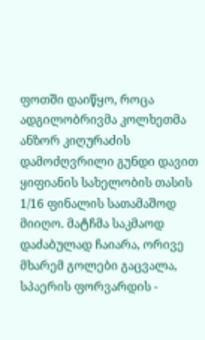ფოთში დაიწყო, როცა ადგილობრივმა კოლხეთმა ანზორ კიღურაძის დამოძღვრილი გუნდი დავით ყიფიანის სახელობის თასის 1/16 ფინალის სათამაშოდ მიიღო. მატჩმა საკმაოდ დაძაბულად ჩაიარა, ორივე მხარემ გოლები გაცვალა, სპაერის ფორვარდის -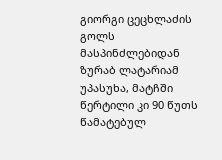გიორგი ცეცხლაძის გოლს მასპინძლებიდან ზურაბ ლატარიამ უპასუხა, მატჩში წერტილი კი 90 წუთს წამატებულ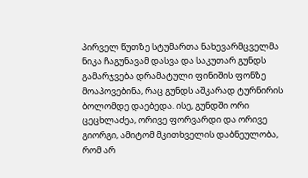პირველ წუთზე სტუმართა ნახევარმცველმა ნიკა ჩაგუნავამ დასვა და საკუთარ გუნდს გამარჯვება დრამატული ფინიშის ფონზე მოაპოვებინა, რაც გუნდს აშკარად ტურნირის ბოლომდე დაებედა. ისე, გუნდში ორი ცეცხლაძეა, ორივე ფორვარდი და ორივე გიორგი, ამიტომ მკითხველის დაბნეულობა, რომ არ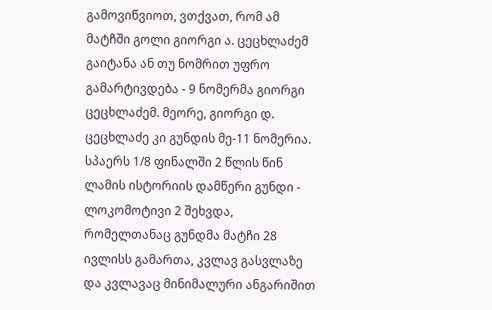გამოვიწვიოთ, ვთქვათ, რომ ამ მატჩში გოლი გიორგი ა. ცეცხლაძემ გაიტანა ან თუ ნომრით უფრო გამარტივდება - 9 ნომერმა გიორგი ცეცხლაძემ. მეორე, გიორგი დ. ცეცხლაძე კი გუნდის მე-11 ნომერია. სპაერს 1/8 ფინალში 2 წლის წინ ლამის ისტორიის დამწერი გუნდი - ლოკომოტივი 2 შეხვდა, რომელთანაც გუნდმა მატჩი 28 ივლისს გამართა, კვლავ გასვლაზე და კვლავაც მინიმალური ანგარიშით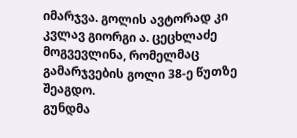იმარჯვა. გოლის ავტორად კი კვლავ გიორგი ა. ცეცხლაძე მოგვევლინა, რომელმაც გამარჯვების გოლი 38-ე წუთზე შეაგდო.
გუნდმა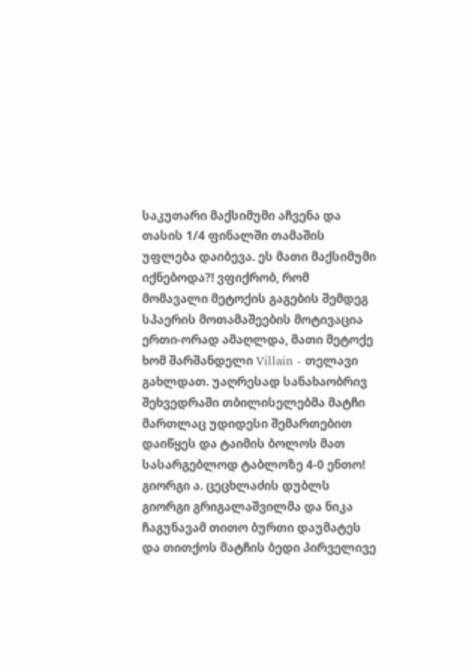საკუთარი მაქსიმუმი აჩვენა და თასის 1/4 ფინალში თამაშის უფლება დაიბევა. ეს მათი მაქსიმუმი იქნებოდა?! ვფიქრობ, რომ მომავალი მეტოქის გაგების შემდეგ სპაერის მოთამაშეების მოტივაცია ერთი-ორად ამაღლდა, მათი მეტოქე ხომ შარშანდელი Villain - თელავი გახლდათ. უაღრესად სანახაობრივ შეხვედრაში თბილისელებმა მატჩი მართლაც უდიდესი შემართებით დაიწყეს და ტაიმის ბოლოს მათ სასარგებლოდ ტაბლოზე 4-0 ენთო! გიორგი ა. ცეცხლაძის დუბლს გიორგი გრიგალაშვილმა და ნიკა ჩაგუნავამ თითო ბურთი დაუმატეს და თითქოს მატჩის ბედი პირველივე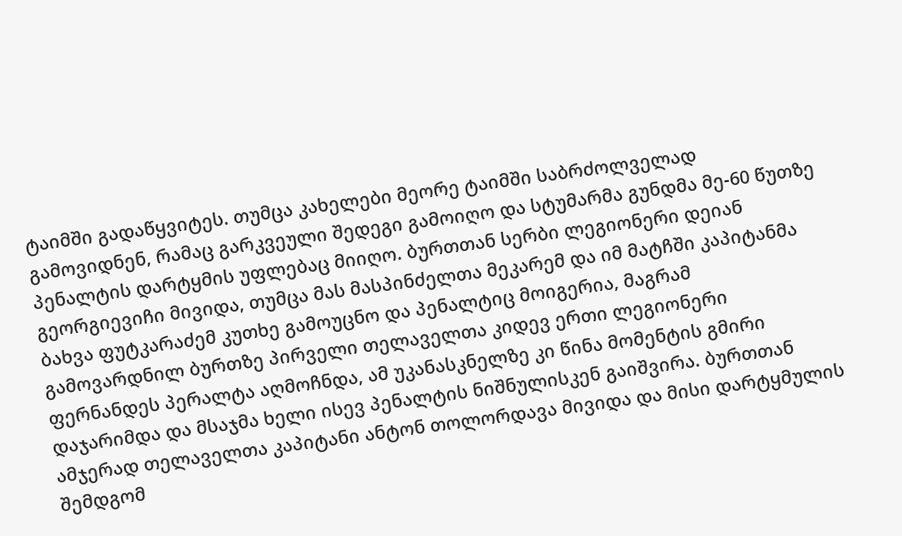ტაიმში გადაწყვიტეს. თუმცა კახელები მეორე ტაიმში საბრძოლველად გამოვიდნენ, რამაც გარკვეული შედეგი გამოიღო და სტუმარმა გუნდმა მე-60 წუთზე პენალტის დარტყმის უფლებაც მიიღო. ბურთთან სერბი ლეგიონერი დეიან გეორგიევიჩი მივიდა, თუმცა მას მასპინძელთა მეკარემ და იმ მატჩში კაპიტანმა ბახვა ფუტკარაძემ კუთხე გამოუცნო და პენალტიც მოიგერია, მაგრამ გამოვარდნილ ბურთზე პირველი თელაველთა კიდევ ერთი ლეგიონერი ფერნანდეს პერალტა აღმოჩნდა, ამ უკანასკნელზე კი წინა მომენტის გმირი დაჯარიმდა და მსაჯმა ხელი ისევ პენალტის ნიშნულისკენ გაიშვირა. ბურთთან ამჯერად თელაველთა კაპიტანი ანტონ თოლორდავა მივიდა და მისი დარტყმულის შემდგომ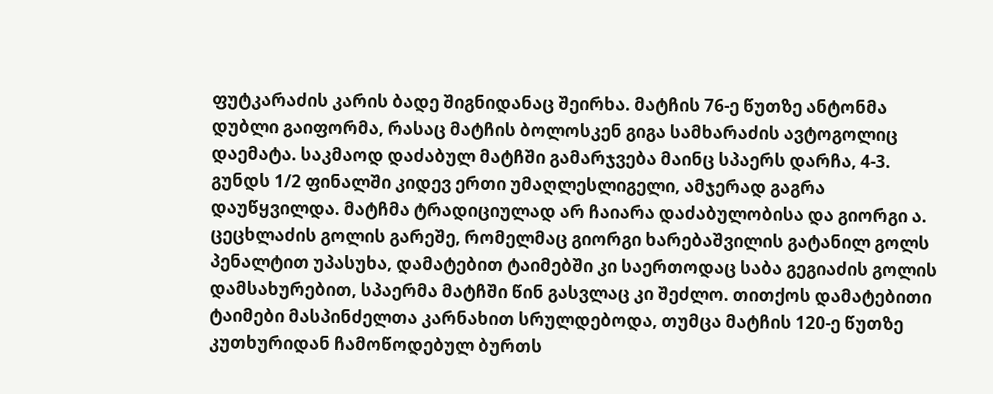ფუტკარაძის კარის ბადე შიგნიდანაც შეირხა. მატჩის 76-ე წუთზე ანტონმა დუბლი გაიფორმა, რასაც მატჩის ბოლოსკენ გიგა სამხარაძის ავტოგოლიც დაემატა. საკმაოდ დაძაბულ მატჩში გამარჯვება მაინც სპაერს დარჩა, 4-3.
გუნდს 1/2 ფინალში კიდევ ერთი უმაღლესლიგელი, ამჯერად გაგრა დაუწყვილდა. მატჩმა ტრადიციულად არ ჩაიარა დაძაბულობისა და გიორგი ა. ცეცხლაძის გოლის გარეშე, რომელმაც გიორგი ხარებაშვილის გატანილ გოლს პენალტით უპასუხა, დამატებით ტაიმებში კი საერთოდაც საბა გეგიაძის გოლის დამსახურებით, სპაერმა მატჩში წინ გასვლაც კი შეძლო. თითქოს დამატებითი ტაიმები მასპინძელთა კარნახით სრულდებოდა, თუმცა მატჩის 120-ე წუთზე კუთხურიდან ჩამოწოდებულ ბურთს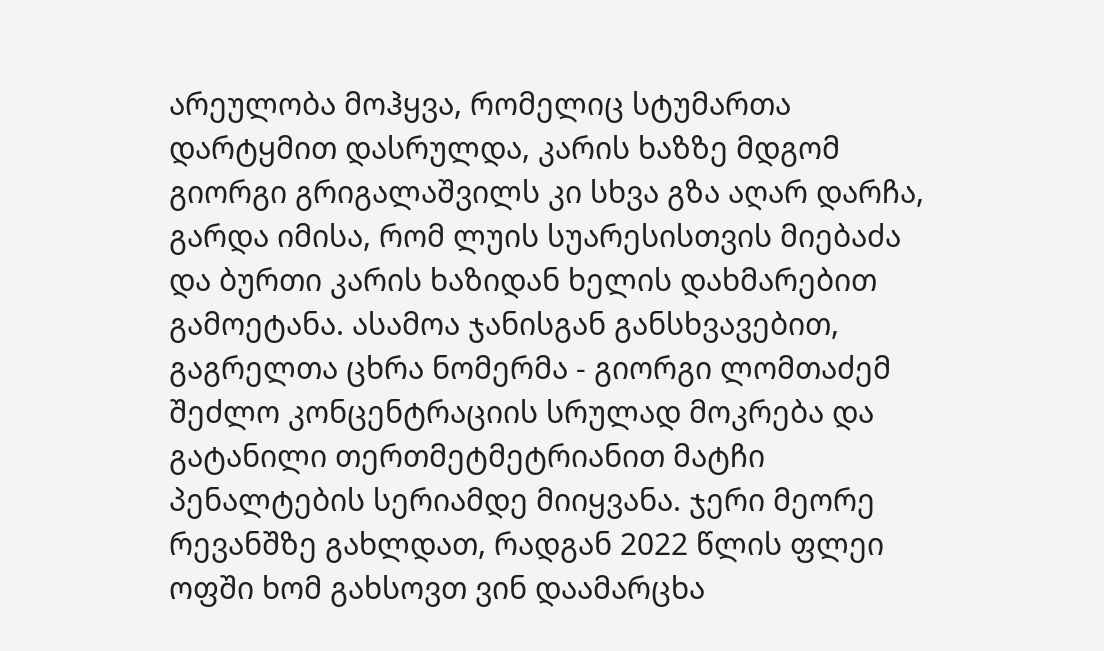არეულობა მოჰყვა, რომელიც სტუმართა დარტყმით დასრულდა, კარის ხაზზე მდგომ გიორგი გრიგალაშვილს კი სხვა გზა აღარ დარჩა, გარდა იმისა, რომ ლუის სუარესისთვის მიებაძა და ბურთი კარის ხაზიდან ხელის დახმარებით გამოეტანა. ასამოა ჯანისგან განსხვავებით, გაგრელთა ცხრა ნომერმა - გიორგი ლომთაძემ შეძლო კონცენტრაციის სრულად მოკრება და გატანილი თერთმეტმეტრიანით მატჩი პენალტების სერიამდე მიიყვანა. ჯერი მეორე რევანშზე გახლდათ, რადგან 2022 წლის ფლეი ოფში ხომ გახსოვთ ვინ დაამარცხა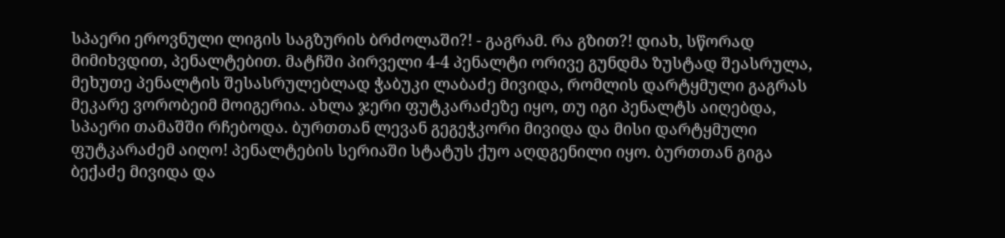სპაერი ეროვნული ლიგის საგზურის ბრძოლაში?! - გაგრამ. რა გზით?! დიახ, სწორად მიმიხვდით, პენალტებით. მატჩში პირველი 4-4 პენალტი ორივე გუნდმა ზუსტად შეასრულა, მეხუთე პენალტის შესასრულებლად ჭაბუკი ლაბაძე მივიდა, რომლის დარტყმული გაგრას მეკარე ვორობეიმ მოიგერია. ახლა ჯერი ფუტკარაძეზე იყო, თუ იგი პენალტს აიღებდა, სპაერი თამაშში რჩებოდა. ბურთთან ლევან გეგეჭკორი მივიდა და მისი დარტყმული ფუტკარაძემ აიღო! პენალტების სერიაში სტატუს ქუო აღდგენილი იყო. ბურთთან გიგა ბექაძე მივიდა და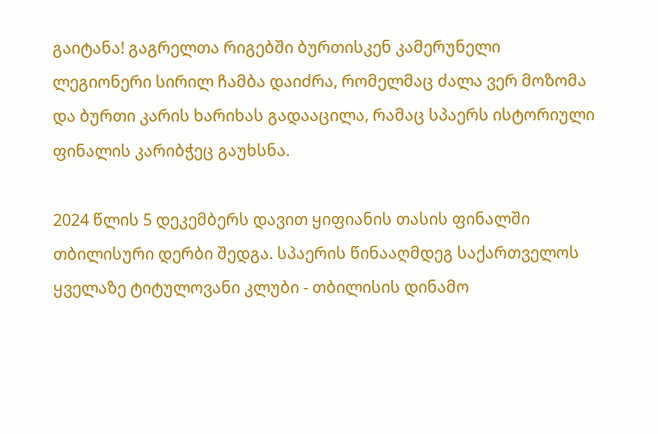გაიტანა! გაგრელთა რიგებში ბურთისკენ კამერუნელი ლეგიონერი სირილ ჩამბა დაიძრა, რომელმაც ძალა ვერ მოზომა და ბურთი კარის ხარიხას გადააცილა, რამაც სპაერს ისტორიული ფინალის კარიბჭეც გაუხსნა.

2024 წლის 5 დეკემბერს დავით ყიფიანის თასის ფინალში თბილისური დერბი შედგა. სპაერის წინააღმდეგ საქართველოს ყველაზე ტიტულოვანი კლუბი - თბილისის დინამო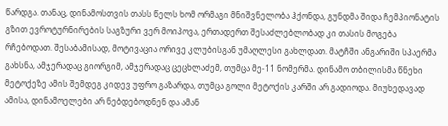წარდგა. თანაც, დინამოსთვის თასს წელს ხომ ორმაგი მნიშვნელობა ჰქონდა, გუნდმა შიდა ჩემპიონატის გზით ევროტურნირების საგზური ვერ მოიპოვა, ერთადერთ შესაძლებლობად კი თასის მოგება რჩებოდათ. შესაბამისად, მოტივაცია ორივე კლუბისგან უმაღლესი გახლდათ. მატჩში ანგარიში სპაერმა გახსნა, ამჯერადაც გიორგიმ, ამჯერადაც ცეცხლაძემ, თუმცა მე-11 ნომერმა. დინამო თბილისმა წნეხი მეტოქეზე ამის შემდეგ კიდევ უფრო გაზარდა, თუმცა გოლი მეტოქის კარში არ გადიოდა. მიუხედავად ამისა, დინამოელები არ ნებდებოდნენ და ამან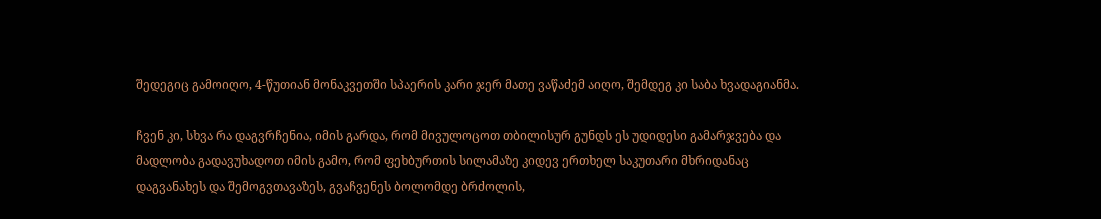შედეგიც გამოიღო, 4-წუთიან მონაკვეთში სპაერის კარი ჯერ მათე ვაწაძემ აიღო, შემდეგ კი საბა ხვადაგიანმა.

ჩვენ კი, სხვა რა დაგვრჩენია, იმის გარდა, რომ მივულოცოთ თბილისურ გუნდს ეს უდიდესი გამარჯვება და მადლობა გადავუხადოთ იმის გამო, რომ ფეხბურთის სილამაზე კიდევ ერთხელ საკუთარი მხრიდანაც დაგვანახეს და შემოგვთავაზეს, გვაჩვენეს ბოლომდე ბრძოლის,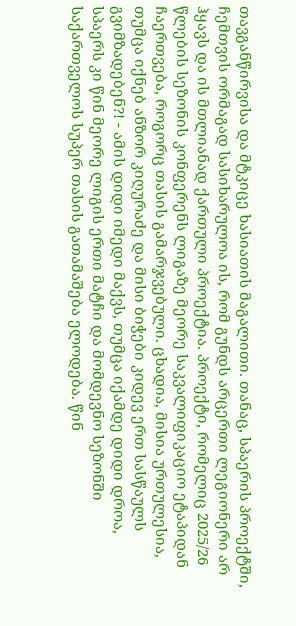თავგანწირვისა და მტკიცე ხასიათის მაგალითი. თანაც, სპაერის პროექტში, ჩემთვის ორმაგად სასიხარულოა ის, რომ გუნდს არცერთი ლეგიონერი არ ჰყავს და ის მთლიანად ქართული პროექტია. პროექტი, რომელიც 2025/26 წლების სეზონის კონფერენს ლიგაზე მეორე საკვალიფიკაციო ეტაპიდან ჩაერთვება, როგორც თასის გამარჯვებული. ცხადია, მისია ურთულესია, თუმცა იქნებ ანზორ კიღურაძე და მისი ბიჭები კიდევ ერთ სასწაულს გვიმზადებენ?! - ამის დიდი იმედი მაქვს, თუმცა იქამდე დიდი დროა, სპაერს კი წინ მეორე ლიგის ერთი მატჩი და მომდევნო სეზონში საქართველოს სუპერ თასის გათამაშება ელოდება. წინ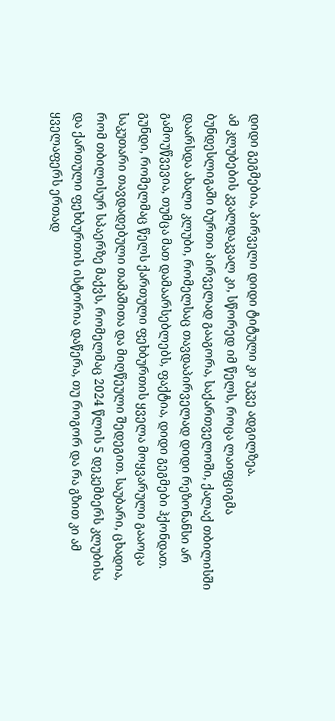დიდი გეგმებია, პირველი დიდი ტიტული კი უკვე ადგილზეა.
ამ კლუბების კვალდაკვალ კი, სწორედ იმ წელს, როცა ლაიფციგმა ბუნდესლიგაში ბურთი პირველად გააგორა, საქართველოში, ქალაქ თბილისში დაარსდა ახალი კლუბი, რომელსაც თავდაპირველად დიდი რეზონანსი არ გამოუწვევია, თუმცა მათ დამაარსებლებს, ფაქტია, დიდი გეგმები ჰქონდათ. გუნდი, რომელმაც წელს ქართული ფეხბურთის ყველა მოყვარული გააოცა საკუთარი თავდადებული თამაშითა და მიღწეული შედეგით. საუბარი, ცხადია, რომ თბილისურ სპაერზე მაქვს, რომელმაც 2024 წლის 5 დეკემბერს კლუბისა და ქართული ფეხბურთის ისტორია დაწერა, თუ როგორ და რა გზით კი ამ ყველაფერს ერთად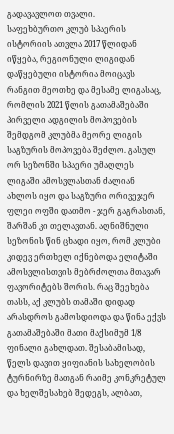გადავავლოთ თვალი.
საფეხბურთო კლუბ სპაერის ისტორიის ათვლა 2017 წლიდან იწყება, რეგიონული ლიგიდან დაწყებული ისტორია მოიცავს რანგით მეოთხე და მესამე ლიგასაც, რომლის 2021 წლის გათამაშებაში პირველი ადგილის მოპოვების შემდგომ კლუბმა მეორე ლიგის საგზურის მოპოვება შეძლო. გასულ ორ სეზონში სპაერი უმაღლეს ლიგაში ამოსვლასთან ძალიან ახლოს იყო და საგზური ორივეჯერ ფლეი ოფში დათმო - ჯერ გაგრასთან, შარშან კი თელავთან. აღნიშნული სეზონის წინ ცხადი იყო, რომ კლუბი კიდევ ერთხელ იქნებოდა ელიტაში ამოსვლისთვის მებრძოლთა მთავარ ფავორიტებს შორის. რაც შეეხება თასს, აქ კლუბს თამაში დიდად არასდროს გამოსდიოდა და წინა ექვს გათამაშებაში მათი მაქსიმუმ 1/8 ფინალი გახლდათ. შესაბამისად, წელს დავით ყიფიანის სახელობის ტურნირზე მათგან რაიმე კონკრეტულ და ხელშესახებ შედეგს, ალბათ,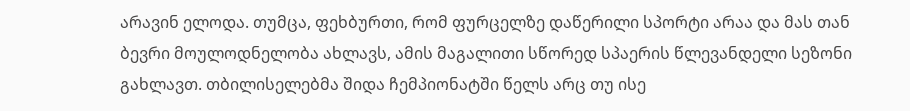არავინ ელოდა. თუმცა, ფეხბურთი, რომ ფურცელზე დაწერილი სპორტი არაა და მას თან ბევრი მოულოდნელობა ახლავს, ამის მაგალითი სწორედ სპაერის წლევანდელი სეზონი გახლავთ. თბილისელებმა შიდა ჩემპიონატში წელს არც თუ ისე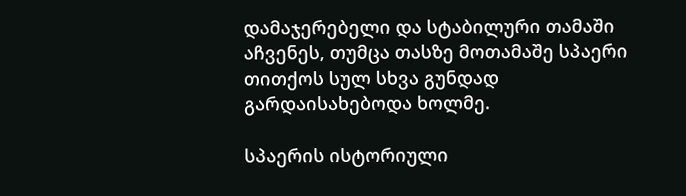დამაჯერებელი და სტაბილური თამაში აჩვენეს, თუმცა თასზე მოთამაშე სპაერი თითქოს სულ სხვა გუნდად გარდაისახებოდა ხოლმე.

სპაერის ისტორიული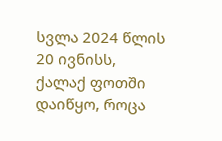სვლა 2024 წლის 20 ივნისს, ქალაქ ფოთში დაიწყო, როცა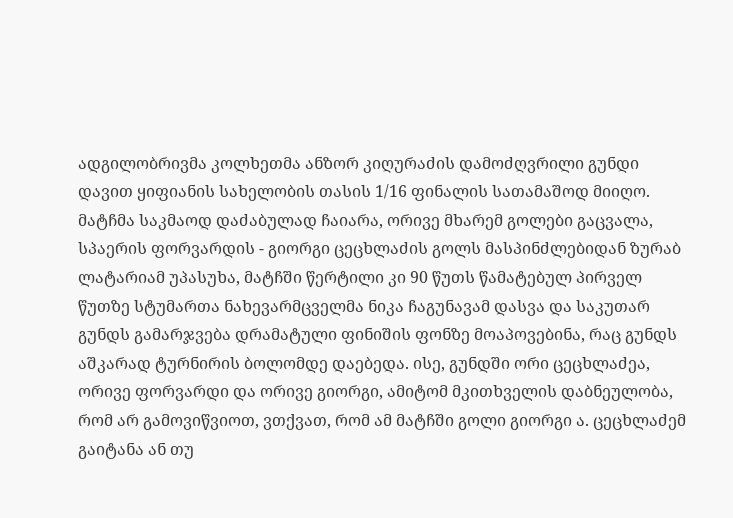ადგილობრივმა კოლხეთმა ანზორ კიღურაძის დამოძღვრილი გუნდი დავით ყიფიანის სახელობის თასის 1/16 ფინალის სათამაშოდ მიიღო. მატჩმა საკმაოდ დაძაბულად ჩაიარა, ორივე მხარემ გოლები გაცვალა, სპაერის ფორვარდის - გიორგი ცეცხლაძის გოლს მასპინძლებიდან ზურაბ ლატარიამ უპასუხა, მატჩში წერტილი კი 90 წუთს წამატებულ პირველ წუთზე სტუმართა ნახევარმცველმა ნიკა ჩაგუნავამ დასვა და საკუთარ გუნდს გამარჯვება დრამატული ფინიშის ფონზე მოაპოვებინა, რაც გუნდს აშკარად ტურნირის ბოლომდე დაებედა. ისე, გუნდში ორი ცეცხლაძეა, ორივე ფორვარდი და ორივე გიორგი, ამიტომ მკითხველის დაბნეულობა, რომ არ გამოვიწვიოთ, ვთქვათ, რომ ამ მატჩში გოლი გიორგი ა. ცეცხლაძემ გაიტანა ან თუ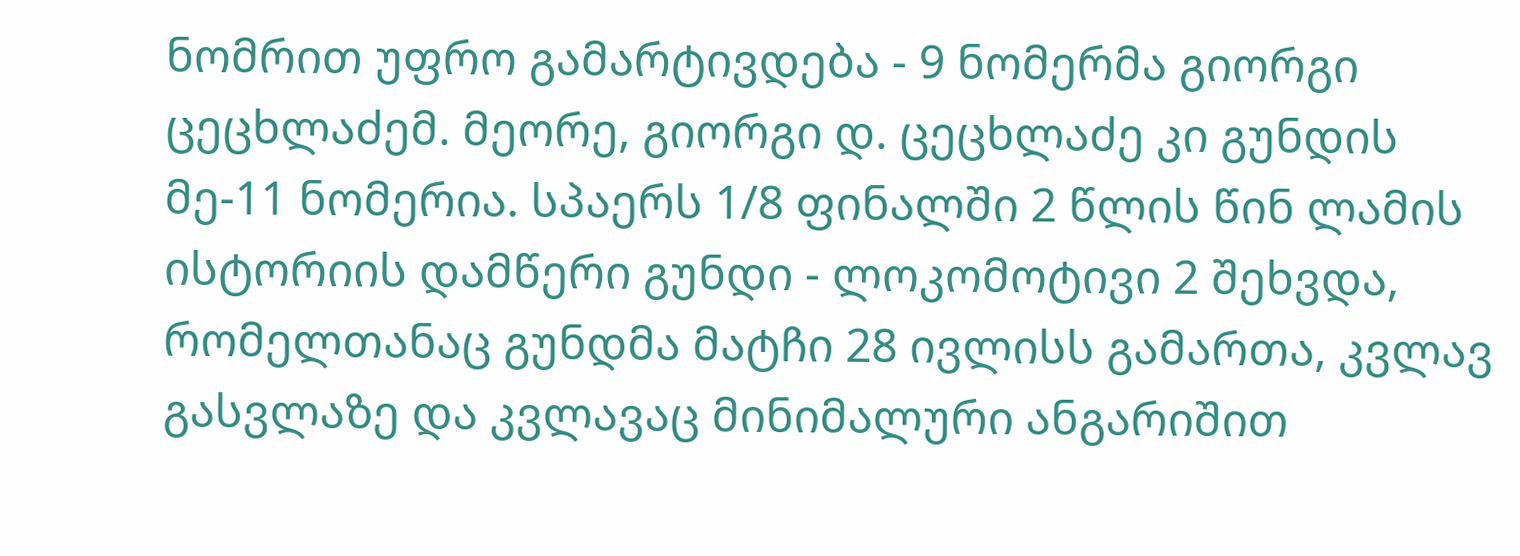ნომრით უფრო გამარტივდება - 9 ნომერმა გიორგი ცეცხლაძემ. მეორე, გიორგი დ. ცეცხლაძე კი გუნდის მე-11 ნომერია. სპაერს 1/8 ფინალში 2 წლის წინ ლამის ისტორიის დამწერი გუნდი - ლოკომოტივი 2 შეხვდა, რომელთანაც გუნდმა მატჩი 28 ივლისს გამართა, კვლავ გასვლაზე და კვლავაც მინიმალური ანგარიშით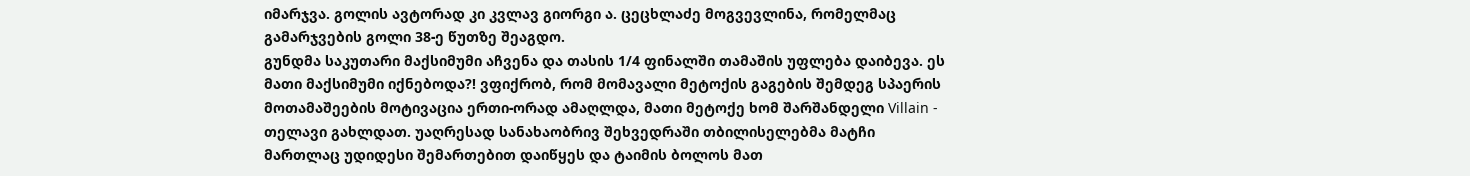იმარჯვა. გოლის ავტორად კი კვლავ გიორგი ა. ცეცხლაძე მოგვევლინა, რომელმაც გამარჯვების გოლი 38-ე წუთზე შეაგდო.
გუნდმა საკუთარი მაქსიმუმი აჩვენა და თასის 1/4 ფინალში თამაშის უფლება დაიბევა. ეს მათი მაქსიმუმი იქნებოდა?! ვფიქრობ, რომ მომავალი მეტოქის გაგების შემდეგ სპაერის მოთამაშეების მოტივაცია ერთი-ორად ამაღლდა, მათი მეტოქე ხომ შარშანდელი Villain - თელავი გახლდათ. უაღრესად სანახაობრივ შეხვედრაში თბილისელებმა მატჩი მართლაც უდიდესი შემართებით დაიწყეს და ტაიმის ბოლოს მათ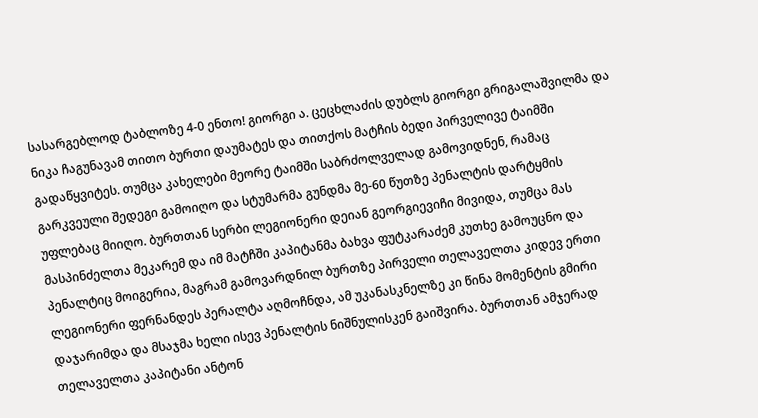სასარგებლოდ ტაბლოზე 4-0 ენთო! გიორგი ა. ცეცხლაძის დუბლს გიორგი გრიგალაშვილმა და ნიკა ჩაგუნავამ თითო ბურთი დაუმატეს და თითქოს მატჩის ბედი პირველივე ტაიმში გადაწყვიტეს. თუმცა კახელები მეორე ტაიმში საბრძოლველად გამოვიდნენ, რამაც გარკვეული შედეგი გამოიღო და სტუმარმა გუნდმა მე-60 წუთზე პენალტის დარტყმის უფლებაც მიიღო. ბურთთან სერბი ლეგიონერი დეიან გეორგიევიჩი მივიდა, თუმცა მას მასპინძელთა მეკარემ და იმ მატჩში კაპიტანმა ბახვა ფუტკარაძემ კუთხე გამოუცნო და პენალტიც მოიგერია, მაგრამ გამოვარდნილ ბურთზე პირველი თელაველთა კიდევ ერთი ლეგიონერი ფერნანდეს პერალტა აღმოჩნდა, ამ უკანასკნელზე კი წინა მომენტის გმირი დაჯარიმდა და მსაჯმა ხელი ისევ პენალტის ნიშნულისკენ გაიშვირა. ბურთთან ამჯერად თელაველთა კაპიტანი ანტონ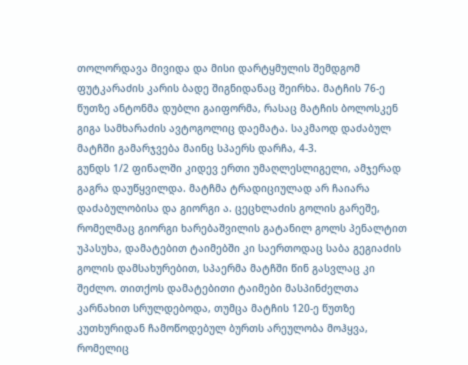თოლორდავა მივიდა და მისი დარტყმულის შემდგომ ფუტკარაძის კარის ბადე შიგნიდანაც შეირხა. მატჩის 76-ე წუთზე ანტონმა დუბლი გაიფორმა, რასაც მატჩის ბოლოსკენ გიგა სამხარაძის ავტოგოლიც დაემატა. საკმაოდ დაძაბულ მატჩში გამარჯვება მაინც სპაერს დარჩა, 4-3.
გუნდს 1/2 ფინალში კიდევ ერთი უმაღლესლიგელი, ამჯერად გაგრა დაუწყვილდა. მატჩმა ტრადიციულად არ ჩაიარა დაძაბულობისა და გიორგი ა. ცეცხლაძის გოლის გარეშე, რომელმაც გიორგი ხარებაშვილის გატანილ გოლს პენალტით უპასუხა, დამატებით ტაიმებში კი საერთოდაც საბა გეგიაძის გოლის დამსახურებით, სპაერმა მატჩში წინ გასვლაც კი შეძლო. თითქოს დამატებითი ტაიმები მასპინძელთა კარნახით სრულდებოდა, თუმცა მატჩის 120-ე წუთზე კუთხურიდან ჩამოწოდებულ ბურთს არეულობა მოჰყვა, რომელიც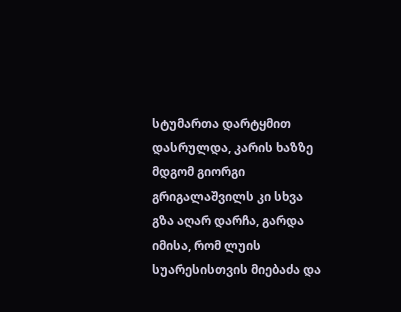სტუმართა დარტყმით დასრულდა, კარის ხაზზე მდგომ გიორგი გრიგალაშვილს კი სხვა გზა აღარ დარჩა, გარდა იმისა, რომ ლუის სუარესისთვის მიებაძა და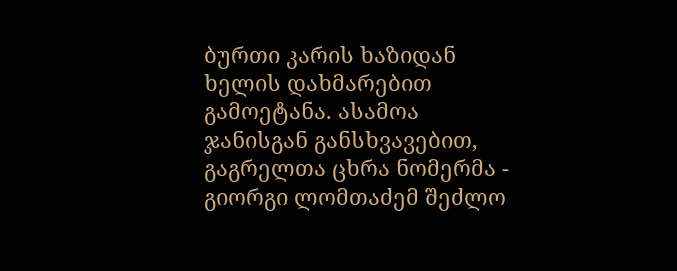ბურთი კარის ხაზიდან ხელის დახმარებით გამოეტანა. ასამოა ჯანისგან განსხვავებით, გაგრელთა ცხრა ნომერმა - გიორგი ლომთაძემ შეძლო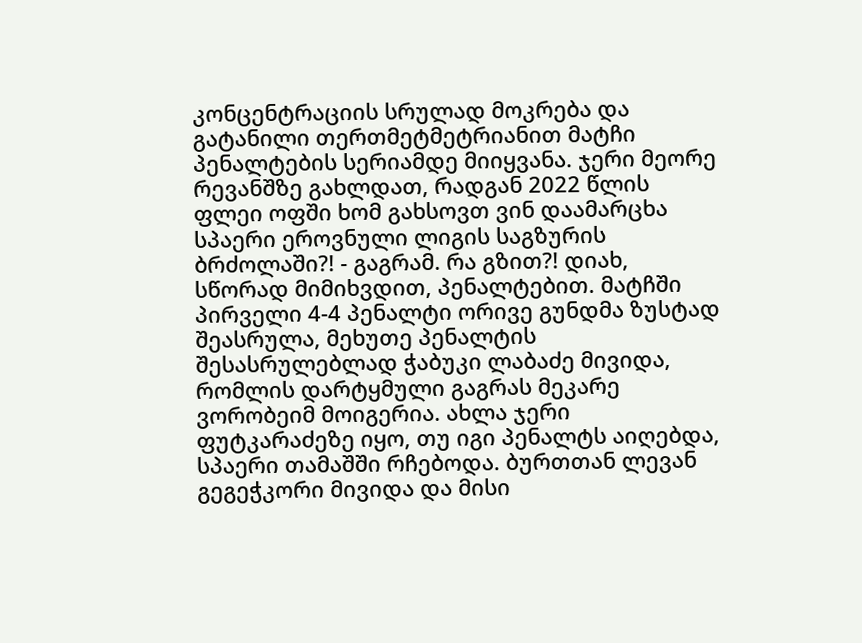კონცენტრაციის სრულად მოკრება და გატანილი თერთმეტმეტრიანით მატჩი პენალტების სერიამდე მიიყვანა. ჯერი მეორე რევანშზე გახლდათ, რადგან 2022 წლის ფლეი ოფში ხომ გახსოვთ ვინ დაამარცხა სპაერი ეროვნული ლიგის საგზურის ბრძოლაში?! - გაგრამ. რა გზით?! დიახ, სწორად მიმიხვდით, პენალტებით. მატჩში პირველი 4-4 პენალტი ორივე გუნდმა ზუსტად შეასრულა, მეხუთე პენალტის შესასრულებლად ჭაბუკი ლაბაძე მივიდა, რომლის დარტყმული გაგრას მეკარე ვორობეიმ მოიგერია. ახლა ჯერი ფუტკარაძეზე იყო, თუ იგი პენალტს აიღებდა, სპაერი თამაშში რჩებოდა. ბურთთან ლევან გეგეჭკორი მივიდა და მისი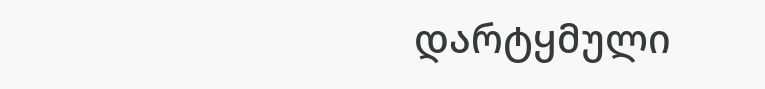დარტყმული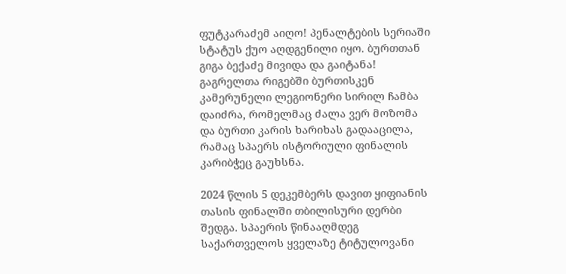ფუტკარაძემ აიღო! პენალტების სერიაში სტატუს ქუო აღდგენილი იყო. ბურთთან გიგა ბექაძე მივიდა და გაიტანა! გაგრელთა რიგებში ბურთისკენ კამერუნელი ლეგიონერი სირილ ჩამბა დაიძრა, რომელმაც ძალა ვერ მოზომა და ბურთი კარის ხარიხას გადააცილა, რამაც სპაერს ისტორიული ფინალის კარიბჭეც გაუხსნა.

2024 წლის 5 დეკემბერს დავით ყიფიანის თასის ფინალში თბილისური დერბი შედგა. სპაერის წინააღმდეგ საქართველოს ყველაზე ტიტულოვანი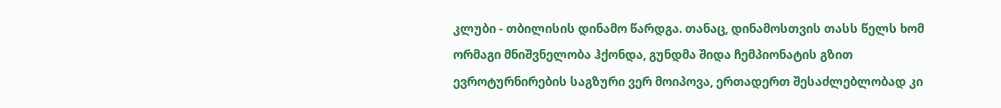კლუბი - თბილისის დინამო წარდგა. თანაც, დინამოსთვის თასს წელს ხომ ორმაგი მნიშვნელობა ჰქონდა, გუნდმა შიდა ჩემპიონატის გზით ევროტურნირების საგზური ვერ მოიპოვა, ერთადერთ შესაძლებლობად კი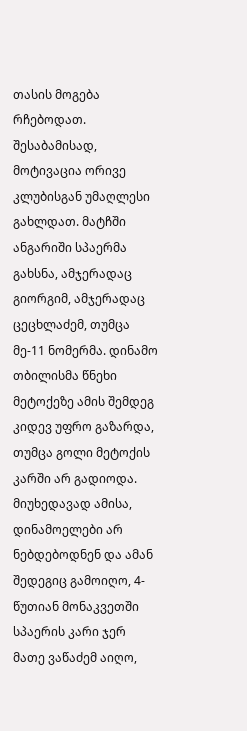თასის მოგება რჩებოდათ. შესაბამისად, მოტივაცია ორივე კლუბისგან უმაღლესი გახლდათ. მატჩში ანგარიში სპაერმა გახსნა, ამჯერადაც გიორგიმ, ამჯერადაც ცეცხლაძემ, თუმცა მე-11 ნომერმა. დინამო თბილისმა წნეხი მეტოქეზე ამის შემდეგ კიდევ უფრო გაზარდა, თუმცა გოლი მეტოქის კარში არ გადიოდა. მიუხედავად ამისა, დინამოელები არ ნებდებოდნენ და ამან შედეგიც გამოიღო, 4-წუთიან მონაკვეთში სპაერის კარი ჯერ მათე ვაწაძემ აიღო,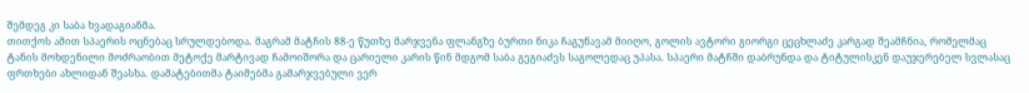შემდეგ კი საბა ხვადაგიანმა.
თითქოს ამით სპაერის ოცნებაც სრულდებოდა. მაგრამ მატჩის 88-ე წუთზე მარჯვენა ფლანგზე ბურთი ნიკა ჩაგუნავამ მიიღო, გოლის ავტორი გიორგი ცეცხლაძე კარგად შეამჩნია, რომელმაც ტანის მოხდენილი მოძრაობით მეტოქე მარტივად ჩამოიშორა და ცარიელი კარის წინ მდგომ საბა გეგიაძეს საგოლედაც უპასა. სპაერი მატჩში დაბრუნდა და ტიტულისკენ დაუჯერებელ სვლასაც ფრთხები ახლიდან შეასხა. დამატებითმა ტაიმებმა გამარჯვებული ვერ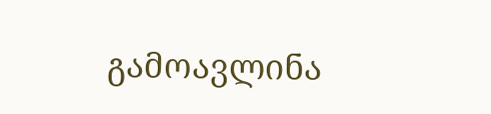გამოავლინა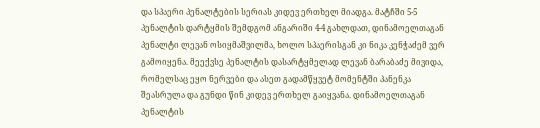და სპაერი პენალტების სერიას კიდევ ერთხელ მიადგა. მატჩში 5-5 პენალტის დარტყმის შემდგომ ანგარიში 4-4 გახლდათ, დინამოელთაგან პენალტი ლევან ოსიყმაშვილმა, ხოლო სპაერისგან კი ნიკა კენჭაძემ ვერ გამოიყენა. მეექვსე პენალტის დასარტყმელად ლევან ბარაბაძე მივიდა, რომელსაც ეყო ნერვები და ასეთ გადამწყვეტ მომენტში პანენკა შეასრულა და გუნდი წინ კიდევ ერთხელ გაიყვანა. დინამოელთაგან პენალტის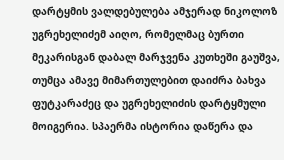დარტყმის ვალდებულება ამჯერად ნიკოლოზ უგრეხელიძემ აიღო, რომელმაც ბურთი მეკარისგან დაბალ მარჯვენა კუთხეში გაუშვა, თუმცა ამავე მიმართულებით დაიძრა ბახვა ფუტკარაძეც და უგრეხელიძის დარტყმული მოიგერია. სპაერმა ისტორია დაწერა და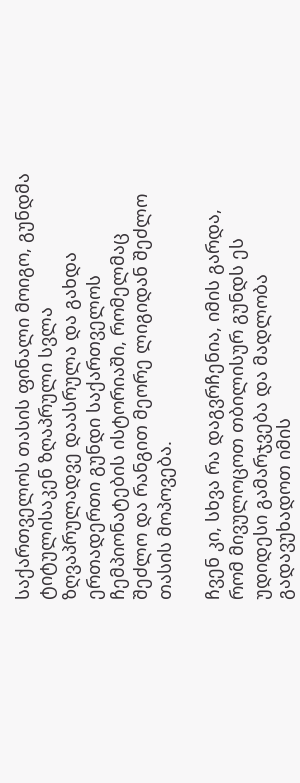საქართველოს თასის ფინალი მოიგო, გუნდმა ტიტულისაკენ ზღაპრული სვლა ზღვაპრულადვე დაასრულა და გახდა ერთადერთი გუნდი საქართველოს ჩემპიონატების ისტორიაში, რომელმაც შეძლო და რანგით მეორე ლიგიდან შეძლო თასის მოპოვება.

ჩვენ კი, სხვა რა დაგვრჩენია, იმის გარდა, რომ მივულოცოთ თბილისურ გუნდს ეს უდიდესი გამარჯვება და მადლობა გადავუხადოთ იმის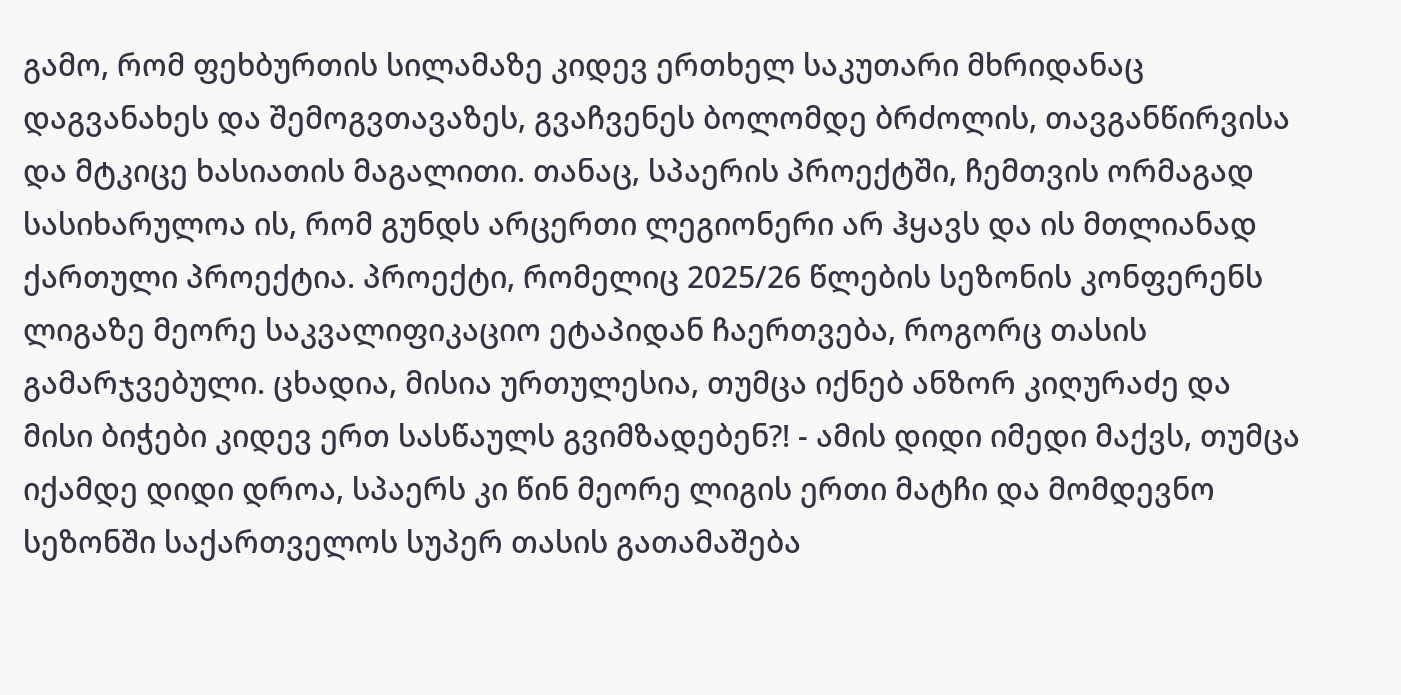გამო, რომ ფეხბურთის სილამაზე კიდევ ერთხელ საკუთარი მხრიდანაც დაგვანახეს და შემოგვთავაზეს, გვაჩვენეს ბოლომდე ბრძოლის, თავგანწირვისა და მტკიცე ხასიათის მაგალითი. თანაც, სპაერის პროექტში, ჩემთვის ორმაგად სასიხარულოა ის, რომ გუნდს არცერთი ლეგიონერი არ ჰყავს და ის მთლიანად ქართული პროექტია. პროექტი, რომელიც 2025/26 წლების სეზონის კონფერენს ლიგაზე მეორე საკვალიფიკაციო ეტაპიდან ჩაერთვება, როგორც თასის გამარჯვებული. ცხადია, მისია ურთულესია, თუმცა იქნებ ანზორ კიღურაძე და მისი ბიჭები კიდევ ერთ სასწაულს გვიმზადებენ?! - ამის დიდი იმედი მაქვს, თუმცა იქამდე დიდი დროა, სპაერს კი წინ მეორე ლიგის ერთი მატჩი და მომდევნო სეზონში საქართველოს სუპერ თასის გათამაშება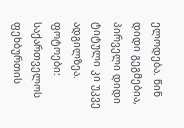ელოდება. წინ დიდი გეგმებია, პირველი დიდი ტიტული კი უკვე ადგილზეა.
ფოტოები: საქართველოს ფეხბურთის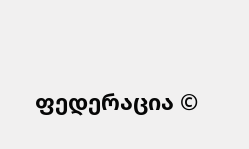ფედერაცია ©